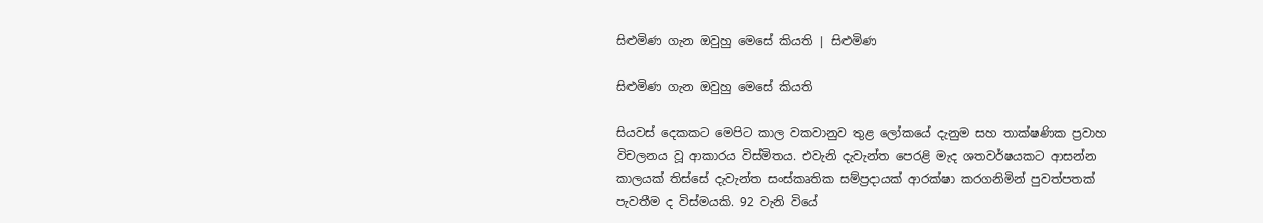සිළුමිණ ගැන ඔවුහු මෙසේ කියති | සිළුමිණ

සිළුමිණ ගැන ඔවුහු මෙසේ කියති

සියවස් දෙකකට මෙපිට කාල වකවානුව තුළ ලෝකයේ දැනුම සහ තාක්ෂණික ප්‍රවාහ විචලනය වූ ආකාරය විස්මිතය. එවැනි දැවැන්ත පෙරළි මැද ශතවර්ෂයකට ආසන්න කාලයක් තිස්සේ දැවැන්ත සංස්කෘතික සම්ප්‍රදායක් ආරක්ෂා කරගනිමින් පුවත්පතක් පැවතීම ද විස්මයකි. 92 වැනි වියේ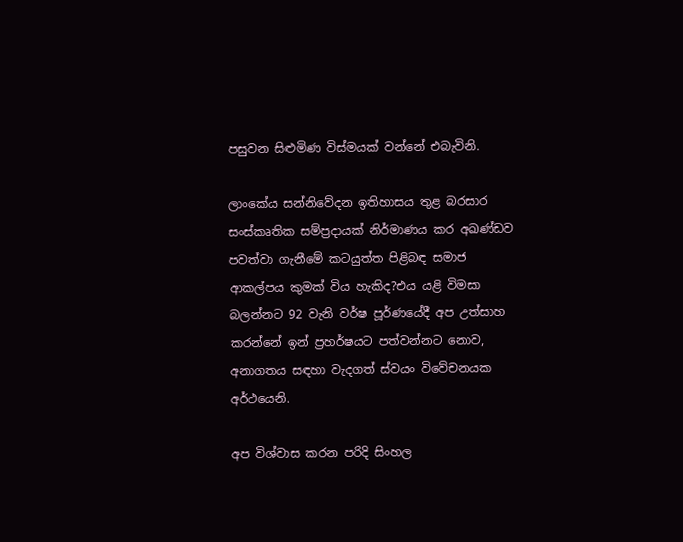පසුවන සිළුමිණ විස්මයක් වන්නේ එබැවිනි.

ලාංකේය සන්නිවේදන ඉතිහාසය තුළ බරසාර සංස්කෘතික සම්ප්‍රදායක් නිර්මාණය කර අඛණ්ඩව පවත්වා ගැනීමේ කටයුත්ත පිළිබඳ සමාජ ආකල්පය කුමක් විය හැකිද?එය යළි විමසා බලන්නට 92 වැනි වර්ෂ පූර්ණයේදී අප උත්සාහ කරන්නේ ඉන් ප්‍රහර්ෂයට පත්වන්නට නොව, අනාගතය සඳහා වැදගත් ස්වයං විවේචනයක අර්ථයෙනි.

අප විශ්වාස කරන පරිදි සිංහල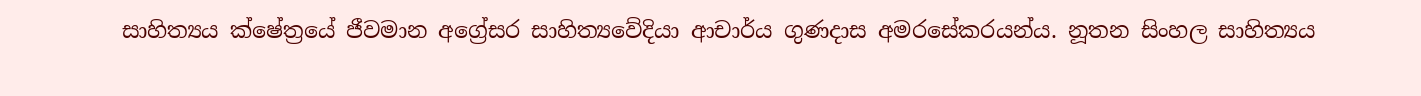සාහිත්‍යය ක්ෂේත්‍රයේ ජීවමාන අග්‍රේසර සාහිත්‍යවේදියා ආචාර්ය ගුණදාස අමරසේකරයන්ය. නූතන සිංහල සාහිත්‍යය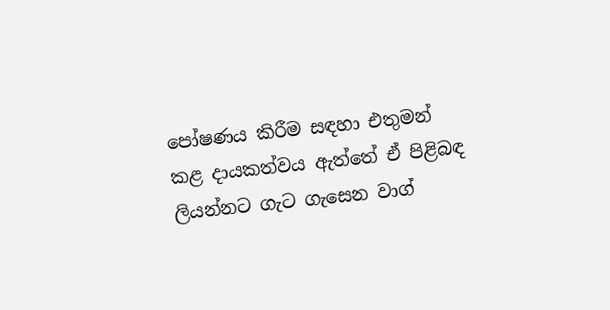පෝෂණය කිරීම සඳහා එතුමන් කළ දායකත්වය ඇත්තේ ඒ පිළිබඳ ලියන්නට ගැට ගැසෙන වාග්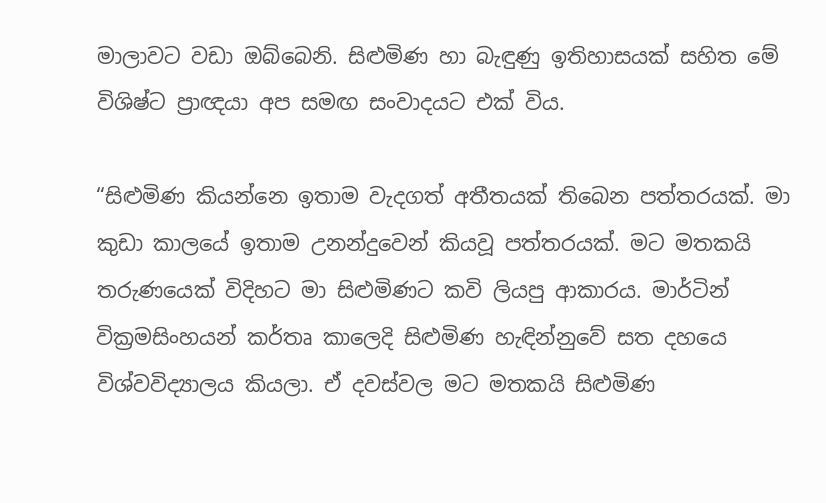මාලාවට වඩා ඔබ්බෙනි. සිළුමිණ හා බැඳුණු ඉතිහාසයක් සහිත මේ විශිෂ්ට ප්‍රාඥයා අප සමඟ සංවාදයට එක් විය.

“සිළුමිණ කියන්නෙ ඉතාම වැදගත් අතීතයක් තිබෙන පත්තරයක්. මා කුඩා කාලයේ ඉතාම උනන්දුවෙන් කියවූ පත්තරයක්. මට මතකයි තරුණයෙක් විදිහට මා සිළුමිණට කවි ලියපු ආකාරය. මාර්ටින් වික්‍රමසිංහයන් කර්තෘ කාලෙදි සිළුමිණ හැඳින්නුවේ සත දහයෙ විශ්වවිද්‍යාලය කියලා. ඒ දවස්වල මට මතකයි සිළුමිණ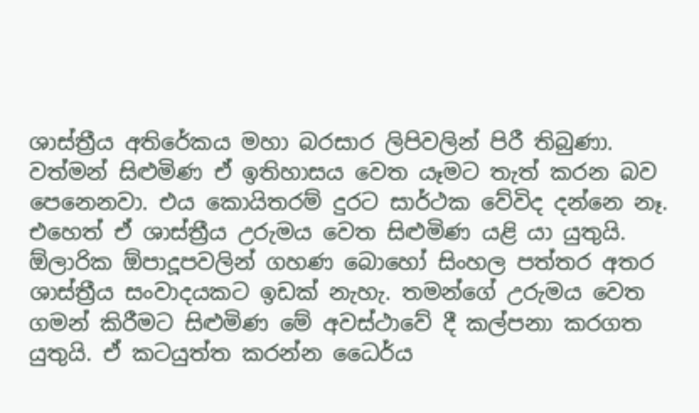ශාස්ත්‍රීය අතිරේකය මහා බරසාර ලිපිවලින් පිරී තිබුණා. වත්මන් සිළුමිණ ඒ ඉතිහාසය වෙත යෑමට තැත් කරන බව පෙනෙනවා. එය කොයිතරම් දුරට සාර්ථක වේවිද දන්නෙ නෑ. එහෙත් ඒ ශාස්ත්‍රීය උරුමය වෙත සිළුමිණ යළි යා යුතුයි. ඕලාරික ඕපාදූපවලින් ගහණ බොහෝ සිංහල පත්තර අතර ශාස්ත්‍රීය සංවාදයකට ඉඩක් නැහැ. තමන්ගේ උරුමය වෙත ගමන් කිරීමට සිළුමිණ මේ අවස්ථාවේ දී කල්පනා කරගත යුතුයි. ඒ කටයුත්ත කරන්න ධෛර්ය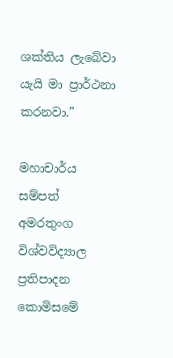ශක්තිය ලැබේවා යැයි මා ප්‍රාර්ථනා කරනවා.”

මහාචාර්ය සම්පත් අමරතුංග විශ්වවිද්‍යාල ප්‍රතිපාදන කොමිසමේ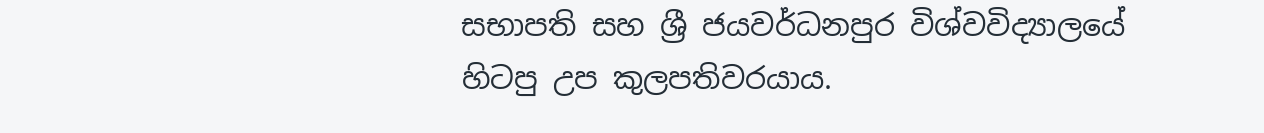සභාපති සහ ශ්‍රී ජයවර්ධනපුර විශ්වවිද්‍යාලයේ හිටපු උප කුලපතිවරයාය.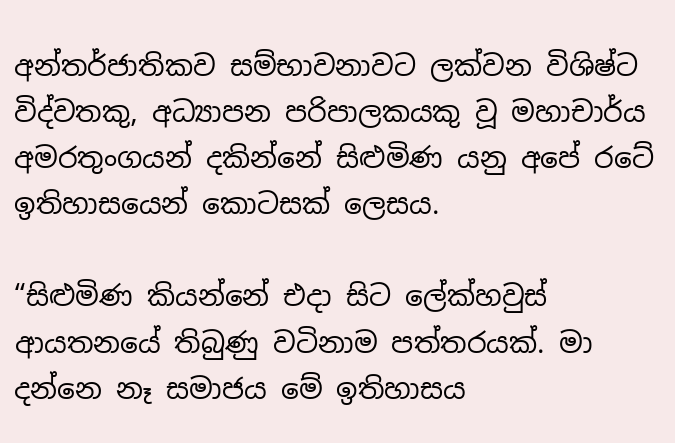අන්තර්ජාතිකව සම්භාවනාවට ලක්වන විශිෂ්ට විද්වතකු, අධ්‍යාපන පරිපාලකයකු වූ මහාචාර්ය අමරතුංගයන් දකින්නේ සිළුමිණ යනු අපේ රටේ ඉතිහාසයෙන් කොටසක් ලෙසය.

“සිළුමිණ කියන්නේ එදා සිට ලේක්හවුස් ආයතනයේ තිබුණු වටිනාම පත්තරයක්. මා දන්නෙ නෑ සමාජය මේ ඉතිහාසය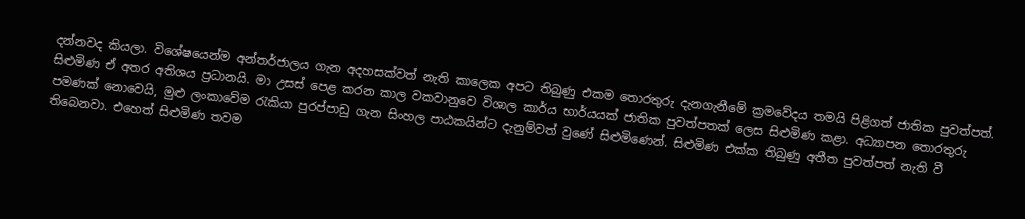දන්නවද කියලා. විශේෂයෙන්ම අන්තර්ජාලය ගැන අදහසක්වත් නැති කාලෙක අපට තිබුණු එකම තොරතුරු දැනගැනීමේ ක්‍රමවේදය තමයි පිළිගත් ජාතික පුවත්පත්. සිළුමිණ ඒ අතර අතිශය ප්‍රධානයි. මා උසස් පෙළ කරන කාල වකවානුවෙ විශාල කාර්ය භාර්යයක් ජාතික පුවත්පතක් ලෙස සිළුමිණ කළා. අධ්‍යාපන තොරතුරු පමණක් නොවෙයි, මුළු ලංකාවේම රැකියා පුරප්පාඩු ගැන සිංහල පාඨකයින්ට දැනුම්වත් වුණේ සිළුමිණෙන්. සිළුමිණ එක්ක තිබුණු අතීත පුවත්පත් නැති වී තිබෙනවා. එහෙත් සිළුමිණ තවම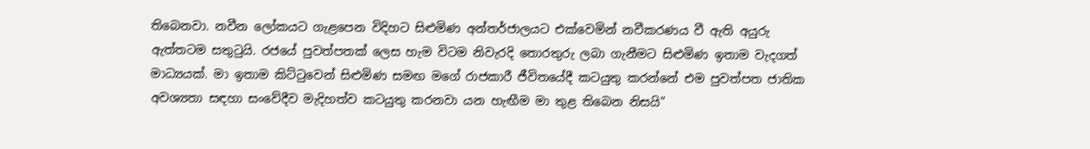තිබෙනවා. නවීන ලෝකයට ගැළපෙන විදිහට සිළුමිණ අන්තර්ජාලයට එක්වෙමින් නවීකරණය වී ඇති අයුරු ඇත්තටම සතුටුයි. රජයේ පුවත්පතක් ලෙස හැම විටම නිවැරදි තොරතුරු ලබා ගැනීමට සිළුමිණ ඉතාම වැදගත් මාධ්‍යයක්. මා ඉතාම කිට්ටුවෙන් සිළුමිණ සමඟ මගේ රාජකාරී ජීවිතයේදී කටයුතු කරන්නේ එම පුවත්පත ජාතික අවශ්‍යතා සඳහා සංවේදීව මැදිහත්ව කටයුතු කරනවා යන හැඟීම මා තුළ තිබෙන නිසයි”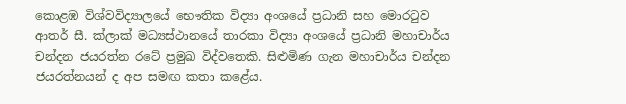කොළඹ විශ්වවිද්‍යාලයේ භෞතික විද්‍යා අංශයේ ප්‍රධානි සහ මොරටුව ආතර් සී. ක්ලාක් මධ්‍යස්ථානයේ තාරකා විද්‍යා අංශයේ ප්‍රධානි මහාචාර්ය චන්දන ජයරත්න රටේ ප්‍රමුඛ විද්වතෙකි. සිළුමිණ ගැන මහාචාර්ය චන්දන ජයරත්නයන් ද අප සමඟ කතා කළේය.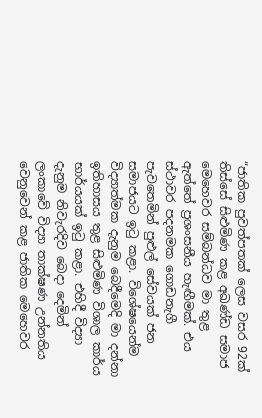“ජාතික පුවත්පතක් ලෙස වසර 92ක් තිස්සේ සිළුමිණ කළ අඛණ්ඩ සමාජ මෙහෙවර සම්බන්ධව මා තුළ ඇත්තේ ප්‍රශංසනීය හැඟීමක්. එය ස්ථාවර පදනමක ගොඩනැගී පැවතෙමින් පුළුල් සේවයක් ජන සමාජයට ඉටු කළා. විශේෂයෙන්ම විද්‍යාත්මක දැනුම බෙදීමෙදි මා දන්නා ඉතිහාසය තුළ සිළුමිණ විශාල කාර්ය භාර්යයක් ඉටු කළා. එහිදී විද්‍යා දැනුම නිවැරදිව බෙදා දෙමින් ලංකාවේ විද්‍යා තාක්ෂණ උන්නතිය වෙනුවෙන් කළ ජාතික මෙහෙවර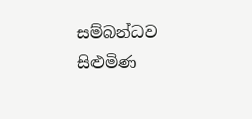සම්බන්ධව සිළුමිණ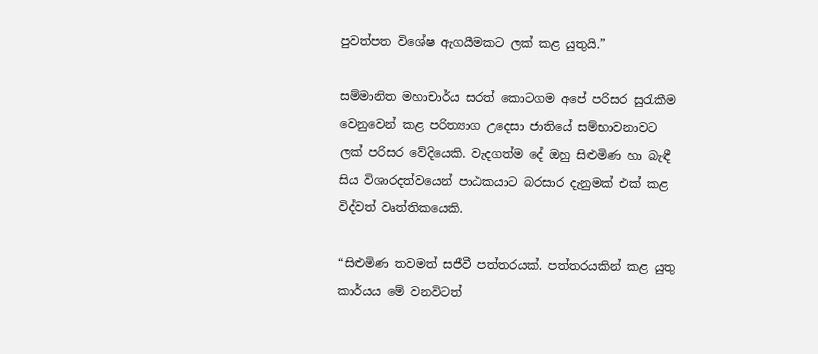පුවත්පත විශේෂ ඇගයීමකට ලක් කළ යුතුයි.”

සම්මානිත මහාචාර්ය සරත් කොටගම අපේ පරිසර සුරැකීම වෙනුවෙන් කළ පරිත්‍යාග උදෙසා ජාතියේ සම්භාවනාවට ලක් පරිසර වේදියෙකි. වැදගත්ම දේ ඔහු සිළුමිණ හා බැඳී සිය විශාරදත්වයෙන් පාඨකයාට බරසාර දැනුමක් එක් කළ විද්වත් වෘත්තිකයෙකි.

“සිළුමිණ තවමත් සජීවී පත්තරයක්. පත්තරයකින් කළ යුතු කාර්යය මේ වනවිටත්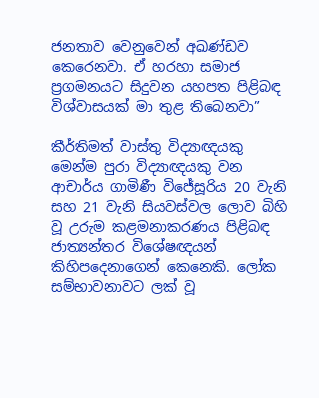ජනතාව වෙනුවෙන් අඛණ්ඩව කෙරෙනවා. ඒ හරහා සමාජ ප්‍රගමනයට සිදුවන යහපත පිළිබඳ විශ්වාසයක් මා තුළ තිබෙනවා”

කීර්තිමත් වාස්තු විද්‍යාඥයකු මෙන්ම පුරා විද්‍යාඥයකු වන ආචාර්ය ගාමිණී විජේසූරිය 20 වැනි සහ 21 වැනි සියවස්වල ලොව බිහි වූ උරුම කළමනාකරණය පිළිබඳ ජාත්‍යන්තර විශේෂඥයන් කිහිපදෙනාගෙන් කෙනෙකි. ලෝක සම්භාවනාවට ලක් වූ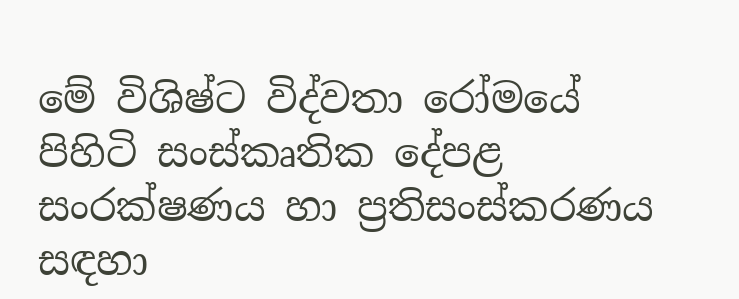මේ විශිෂ්ට විද්වතා රෝමයේ පිහිටි සංස්කෘතික දේපළ සංරක්ෂණය හා ප්‍රතිසංස්කරණය සඳහා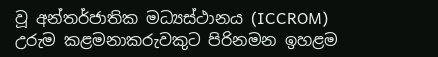වූ අන්තර්ජාතික මධ්‍යස්ථානය (ICCROM) උරුම කළමනාකරුවකුට පිරිනමන ඉහළම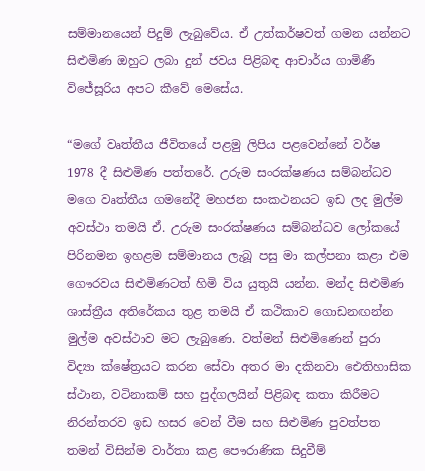සම්මානයෙන් පිදුම් ලැබුවේය. ඒ උත්කර්ෂවත් ගමන යන්නට සිළුමිණ ඔහුට ලබා දුන් ජවය පිළිබඳ ආචාර්ය ගාමිණී විජේසූරිය අපට කීවේ මෙසේය.

“මගේ වෘත්තීය ජීවිතයේ පළමු ලිපිය පළවෙන්නේ වර්ෂ 1978 දී සිළුමිණ පත්තරේ. උරුම සංරක්ෂණය සම්බන්ධව මගෙ වෘත්තීය ගමනේදී මහජන සංකථනයට ඉඩ ලද මුල්ම අවස්ථා තමයි ඒ. උරුම සංරක්ෂණය සම්බන්ධව ලෝකයේ පිරිනමන ඉහළම සම්මානය ලැබූ පසු මා කල්පනා කළා එම ගෞරවය සිළුමිණටත් හිමි විය යුතුයි යන්න. මන්ද සිළුමිණ ශාස්ත්‍රීය අතිරේකය තුළ තමයි ඒ කථිකාව ගොඩනඟන්න මුල්ම අවස්ථාව මට ලැබුණෙ. වත්මන් සිළුමිණෙන් පුරා විද්‍යා ක්ෂේත්‍රයට කරන සේවා අතර මා දකිනවා ඓතිහාසික ස්ථාන, වටිනාකම් සහ පුද්ගලයින් පිළිබඳ කතා කිරීමට නිරන්තරව ඉඩ හසර වෙන් වීම සහ සිළුමිණ පුවත්පත තමන් විසින්ම වාර්තා කළ පෞරාණික සිදුවීම්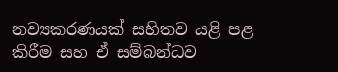නව්‍යකරණයක් සහිතව යළි පළ කිරීම සහ ඒ සම්බන්ධව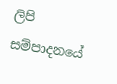ලිපි සම්පාදනයේ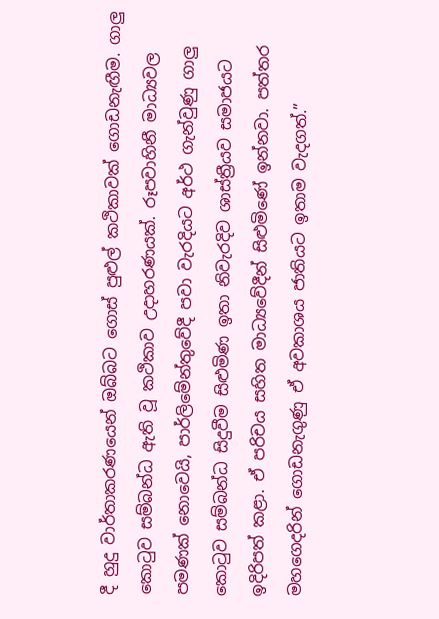දී හුදු වාර්තාකරණයෙන් ඔබ්බට ගොස් පුළුල් කථිකාවක් ගොඩනැඟීම. ගාලු කොටුව සම්බන්ධ ඇති වූ කථිකාව උදාහරණයක්. රූපවාහිනී මාධ්‍යවල පමණක් නොවෙයි, පාර්ලිමේන්තුවේදී පවා වැරදියට අර්ථ ගැන්වුණු ගාලු කොටුව සම්බන්ධ සිදුවීම සිළුමිණ ඉතා නිවැරදිව ශාස්ත්‍රීයව සමාජයට ඉදිරිපත් කළා. ඒ පරිචය සහිත මාධ්‍යවේදීන් සිළුමිණේ ඉන්නවා. පත්තර මහගෙදරින් ගොඩනැගුණු ඒ අවකාශය ජාතියට ඉතාම වැදගත්.”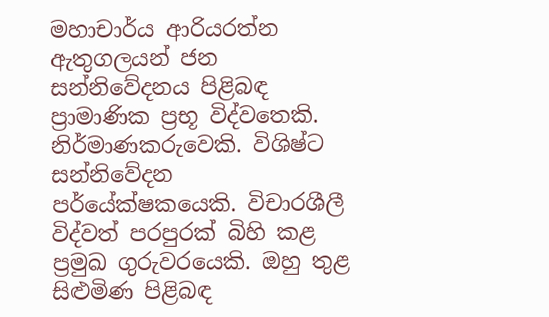මහාචාර්ය ආරියරත්න ඇතුගලයන් ජන සන්නිවේදනය පිළිබඳ ප්‍රාමාණික ප්‍රභූ විද්වතෙකි. නිර්මාණකරුවෙකි. විශිෂ්ට සන්නිවේදන පර්යේක්ෂකයෙකි. විචාරශීලී විද්වත් පරපුරක් බිහි කළ ප්‍රමුඛ ගුරුවරයෙකි. ඔහු තුළ සිළුමිණ පිළිබඳ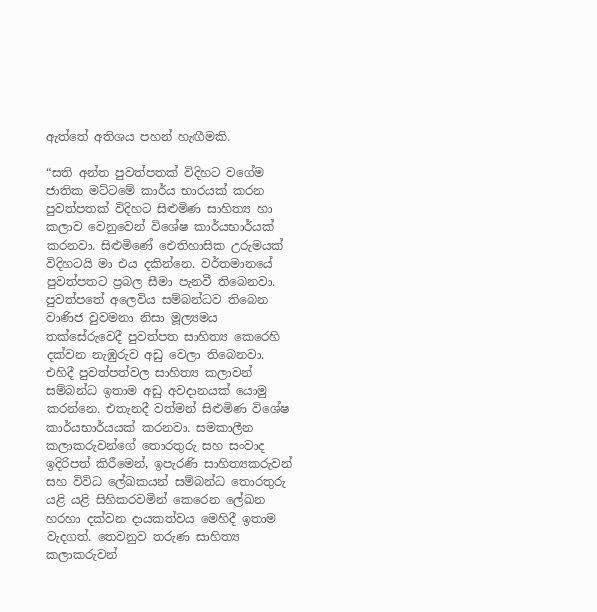ඇත්තේ අතිශය පහන් හැඟීමකි.

“සති අන්ත පුවත්පතක් විදිහට වගේම ජාතික මට්ටමේ කාර්ය භාරයක් කරන පුවත්පතක් විදිහට සිළුමිණ සාහිත්‍ය හා කලාව වෙනුවෙන් විශේෂ කාර්යභාර්යක් කරනවා. සිළුමිණේ ඓතිහාසික උරුමයක් විදිහටයි මා එය දකින්නෙ. වර්තමානයේ පුවත්පතට ප්‍රබල සීමා පැනවී තිබෙනවා. පුවත්පතේ අලෙවිය සම්බන්ධව තිබෙන වාණිජ වුවමනා නිසා මූල්‍යමය තක්සේරුවෙදී පුවත්පත සාහිත්‍ය කෙරෙහි දක්වන නැඹුරුව අඩු වෙලා තිබෙනවා. එහිදී පුවත්පත්වල සාහිත්‍ය කලාවන් සම්බන්ධ ඉතාම අඩු අවදානයක් යොමු කරන්නෙ. එතැනදී වත්මන් සිළුමිණ විශේෂ කාර්යභාර්යයක් කරනවා. සමකාලීන කලාකරුවන්ගේ තොරතුරු සහ සංවාද ඉදිරිපත් කිරීමෙන්, ඉපැරණි සාහිත්‍යකරුවන් සහ විවිධ ලේඛකයන් සම්බන්ධ තොරතුරු යළි යළි සිහිකරවමින් කෙරෙන ලේඛන හරහා දක්වන දායකත්වය මෙහිදී ඉතාම වැදගත්. තෙවනුව තරුණ සාහිත්‍ය කලාකරුවන්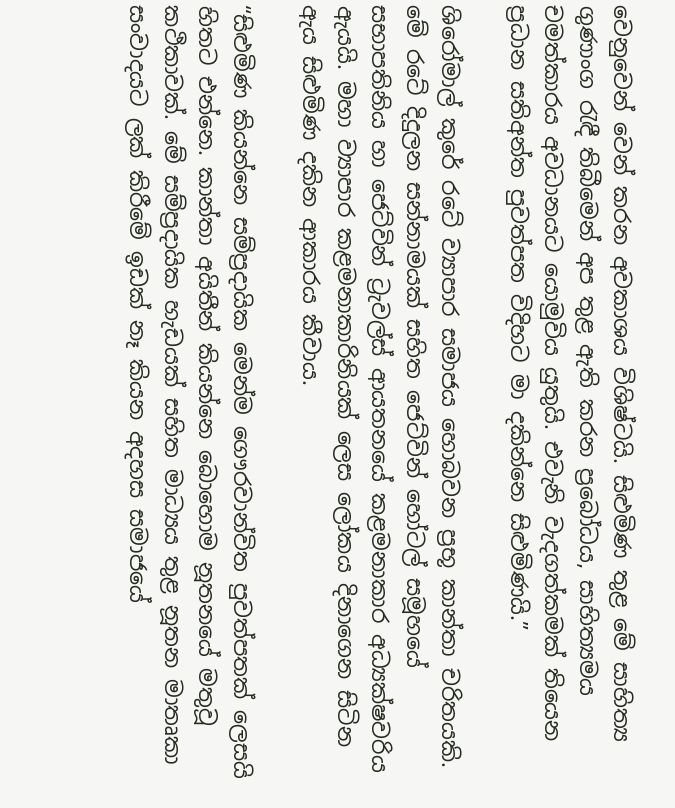වෙනුවෙන් වෙන් කරන අවකාශය විශිෂ්ටයි. සිළුමිණ තුළ මේ සාහිත්‍ය ගුණාංග රැඳී තිබීමෙන් අප තුළ ඇති කරන ප්‍රබෝධය, සාහිත්‍යමය චමත්කාරය අවධානයට යොමුවිය යුතුයි. එවැනි වැදගත්කමක් තියෙන ප්‍රධාන සතිඅන්ත පුවත්පත විදිහට මා දකින්නෙ සිළුමිණයි.”

ශිරෝමාල් කුරේ රටේ ව්‍යාපාර සමාජය හොබවන ප්‍රභූ කාන්තා චරිතයකි. මේ රටේ දිදුලන සන්නාමයක් සහිත ජෙට්වින් හෝටල් සමූහයේ සභාපතිනිය හා ජෙට්වින් ට්‍රැවල්ස් ආයතනයේ කළමනාකාර අධ්‍යක්ෂවරිය ඇයයි. මහා ව්‍යාපාර කළමනාකාරිනියක් ලෙස ලෝකය දිනාගෙන සිටින ඇය සිළුමිණ දකින ආකාරය කීවාය.

“සිළුමිණ කියන්නෙ සම්ප්‍රදායික මෙන්ම ගෞරවාන්විත පුවත්පතක් ලෙසයි හිතට එන්නෙ. කාන්තා අයිතීන් කියන්නෙ බොහොම නූතනයේ මතුවූ කථිකාවක්. මේ සම්ප්‍රදායික හැඩයක් සහිත මාධ්‍යය තුළ නූතන මාතෘකා සංවාදයට ලක් කිරීමේ ඉඩක් නෑ කියන අදහස සමාජයේ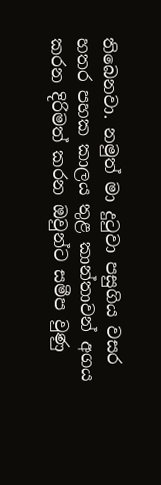තිබෙනවා. නමුත් මා දුටුවා පසුගිය වසර හතර පහක කාලය තුළ කාන්තාවන් අගය කරන දිරිමත් කරන ඔවුන්ට සමීප වුණු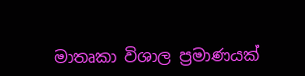මාතෘකා විශාල ප්‍රමාණයක්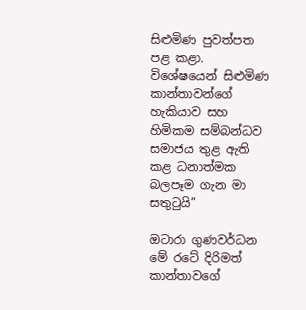සිළුමිණ පුවත්පත පළ කළා. විශේෂයෙන් සිළුමිණ කාන්තාවන්ගේ හැකියාව සහ හිමිකම සම්බන්ධව සමාජය තුළ ඇති කළ ධනාත්මක බලපෑම ගැන මා සතුටුයි”

ඔටාරා ගුණවර්ධන මේ රටේ දිරිමත් කාන්තාවගේ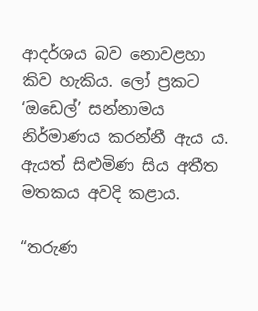ආදර්ශය බව නොවළහා කිව හැකිය. ලෝ ප්‍රකට ‘ඔඩෙල්’ සන්නාමය නිර්මාණය කරන්නී ඇය ය. ඇයත් සිළුමිණ සිය අතීත මතකය අවදි කළාය.

“තරුණ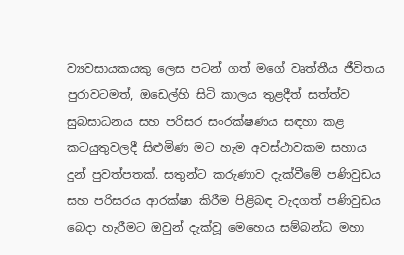ව්‍යවසායකයකු ලෙස පටන් ගත් මගේ වෘත්තීය ජීවිතය පුරාවටමත්, ඔඩෙල්හි සිටි කාලය තුළදීත් සත්ත්ව සුබසාධනය සහ පරිසර සංරක්ෂණය සඳහා කළ කටයුතුවලදී සිළුමිණ මට හැම අවස්ථාවකම සහාය දුන් පුවත්පතක්. සතුන්ට කරුණාව දැක්වීමේ පණිවුඩය සහ පරිසරය ආරක්ෂා කිරීම පිළිබඳ වැදගත් පණිවුඩය බෙදා හැරීමට ඔවුන් දැක්වූ මෙහෙය සම්බන්ධ මහා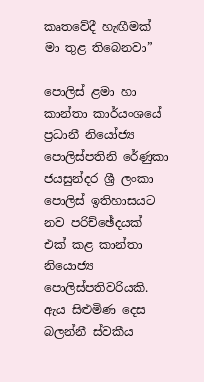කෘතවේදී හැඟීමක් මා තුළ තිබෙනවා”

පොලිස් ළමා හා කාන්තා කාර්යංශයේ ප්‍රධානී නියෝජ්‍ය පොලිස්පතිනි රේණුකා ජයසුන්දර ශ්‍රී ලංකා පොලිස් ඉතිහාසයට නව පරිච්ඡේදයක් එක් කළ කාන්තා නියොජ්‍ය පොලිස්පතිවරියකි. ඇය සිළුමිණ දෙස බලන්නී ස්වකීය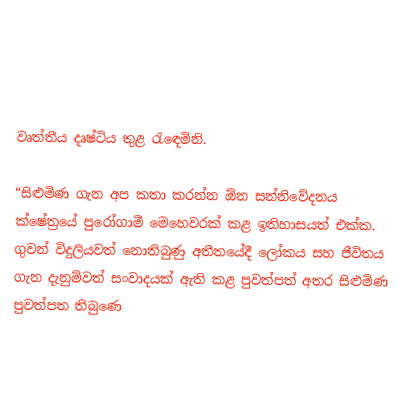වෘත්තීය දෘෂ්ටිය තුළ රැඳෙමිනි.

“සිළුමිණ ගැන අප කතා කරන්න ඕන සන්නිවේදනය ක්ෂේත්‍රයේ පුරෝගාමී මෙහෙවරක් කළ ඉතිහාසයත් එක්ක. ගුවන් විදුලියවත් නොතිබුණු අතීතයේදී ලෝකය සහ ජීවිතය ගැන දැනුම්වත් සංවාදයක් ඇති කළ පුවත්පත් අතර සිළුමිණ පුවත්පත තිබුණෙ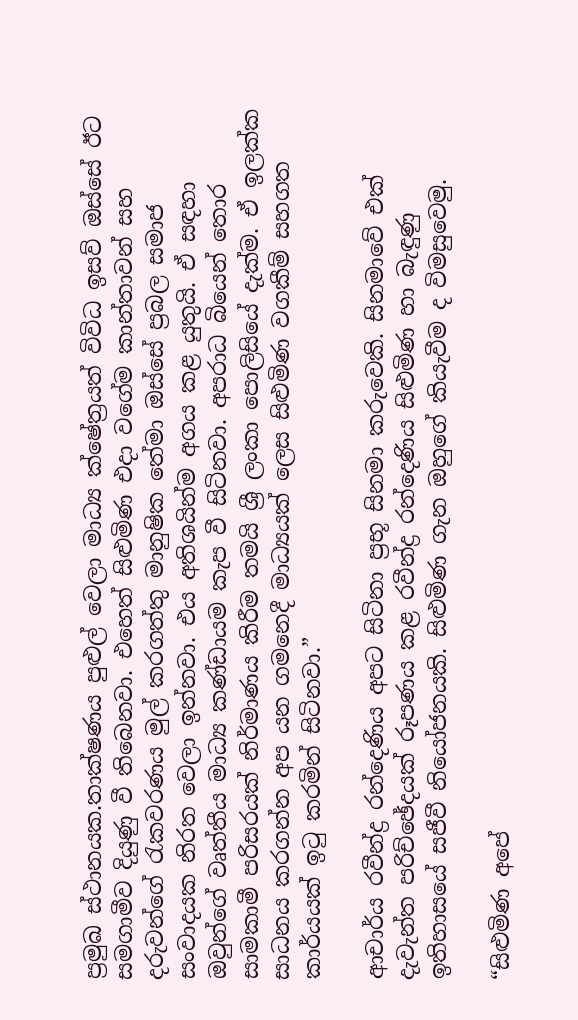ප්‍රමුඛ ස්ථානයක.තාක්ෂණය පුළුල් වෙලා මාධ්‍ය ක්ෂේත්‍රයත් විවිධ ඉසව් ඔස්සේ ඊට සමගාමීව දියුණු වී තිබෙනවා. එහෙත් සිළුමිණ එදා වගේම කාන්තාවන් සහ දරුවන්ගේ රැකවරණය මුල් කරගත්තු මානුෂික තේමා ඔස්සේ ප්‍රබල සමාජ සංවාදයක නිරත වෙලා ඉන්නවා. එය අතිශයින්ම අගය කළ යුතුයි. ඒ සඳහා ඔවුන්ගේ වෘත්තීය මාධ්‍ය කණ්ඩායම කැප වී සිටිනවා. අපරාධ බියෙන් තොර සාමකාමී පරිසරයක් නිර්මාණය කිරීම තමයි ශ්‍රී ලංකා පොලිසියේ දැක්ම. ඒ ඉලක්ක සාධනය කරගන්න අප යන ගමනෙදී මාධ්‍යයක් ලෙස සිළුමිණ වගකීම් සහගත කාර්යයක් ඉටු කරමින් සිටිනවා.”

ආචාර්ය රවීන්ද්‍ර රන්දෙණිය අපට සිටිනා ප්‍රභූ සිනමා කරුවෙකි. සිනමාවේ එක් දැවැන්ත පරිච්ඡේදයක් රූපණය කළ රවීන්ද්‍ර රන්දෙණිය සිළුමිණ හා බැඳුණු ඉතිහාසයේ සජීවී නියෝජනයකි. සිළුමිණ ගැන ඔහුගේ කියැවීම ද විමසුවෙමු.

“සිළුමිණ අපේ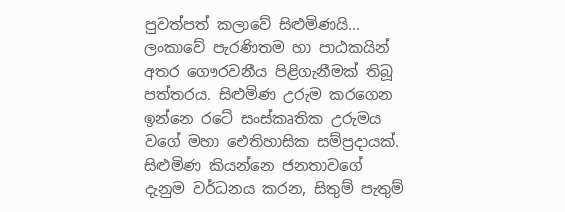පුවත්පත් කලාවේ සිළුමිණයි... ලංකාවේ පැරණිතම හා පාඨකයින් අතර ගෞරවනීය පිළිගැනීමක් තිබූ පත්තරය. සිළුමිණ උරුම කරගෙන ඉන්නෙ රටේ සංස්කෘතික උරුමය වගේ මහා ඓතිහාසික සම්ප්‍රදායක්. සිළුමිණ කියන්නෙ ජනතාවගේ දැනුම වර්ධනය කරන, සිතුම් පැතුම්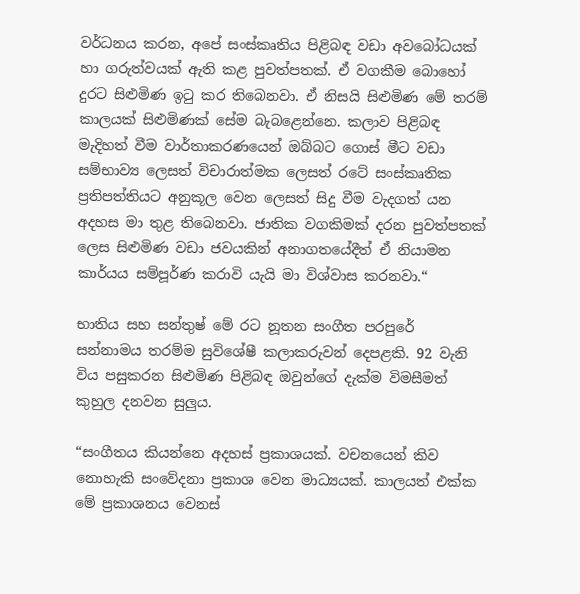වර්ධනය කරන, අපේ සංස්කෘතිය පිළිබඳ වඩා අවබෝධයක් හා ගරුත්වයක් ඇති කළ පුවත්පතක්. ඒ වගකීම බොහෝ දුරට සිළුමිණ ඉටු කර තිබෙනවා. ඒ නිසයි සිළුමිණ මේ තරම් කාලයක් සිළුමිණක් සේම බැබළෙන්නෙ. කලාව පිළිබඳ මැදිහත් වීම වාර්තාකරණයෙන් ඔබ්බට ගොස් මීට වඩා සම්භාව්‍ය ලෙසත් විචාරාත්මක ලෙසත් රටේ සංස්කෘතික ප්‍රතිපත්තියට අනුකූල වෙන ලෙසත් සිදු වීම වැදගත් යන අදහස මා තුළ තිබෙනවා. ජාතික වගකිමක් දරන පුවත්පතක් ලෙස සිළුමිණ වඩා ජවයකින් අනාගතයේදීත් ඒ නියාමන කාර්යය සම්පූර්ණ කරාවි යැයි මා විශ්වාස කරනවා.“

භාතිය සහ සන්තුෂ් මේ රට නූතන සංගීත පරපුරේ සන්නාමය තරම්ම සුවිශේෂී කලාකරුවන් දෙපළකි. 92 වැනි විය පසුකරන සිළුමිණ පිළිබඳ ඔවුන්ගේ දැක්ම විමසීමත් කුහුල දනවන සුලුය.

“සංගීතය කියන්නෙ අදහස් ප්‍රකාශයක්. වචනයෙන් කිව නොහැකි සංවේදනා ප්‍රකාශ වෙන මාධ්‍යයක්. කාලයත් එක්ක මේ ප්‍රකාශනය වෙනස්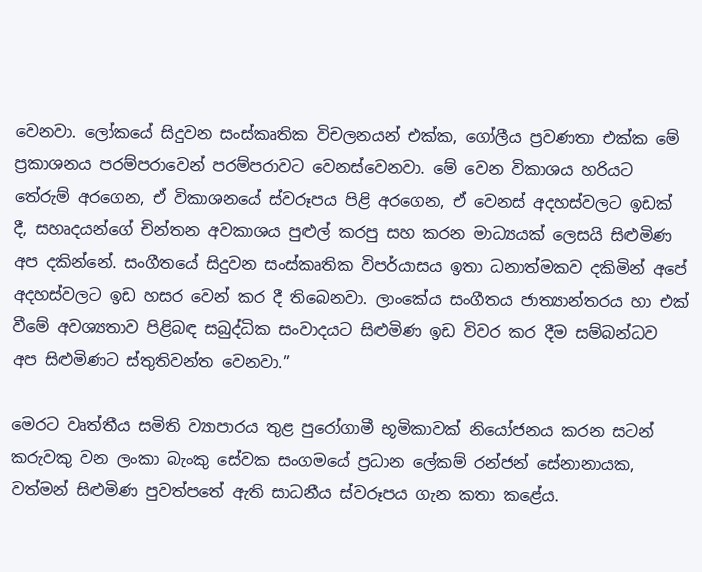වෙනවා. ලෝකයේ සිදුවන සංස්කෘතික විචලනයන් එක්ක, ගෝලීය ප්‍රවණතා එක්ක මේ ප්‍රකාශනය පරම්පරාවෙන් පරම්පරාවට වෙනස්වෙනවා. මේ වෙන විකාශය හරියට තේරුම් අරගෙන, ඒ විකාශනයේ ස්වරූපය පිළි අරගෙන, ඒ වෙනස් අදහස්වලට ඉඩක් දී, සහෘදයන්ගේ චින්තන අවකාශය පුළුල් කරපු සහ කරන මාධ්‍යයක් ලෙසයි සිළුමිණ අප දකින්නේ. සංගීතයේ සිදුවන සංස්කෘතික විපර්යාසය ඉතා ධනාත්මකව දකිමින් අපේ අදහස්වලට ඉඩ හසර වෙන් කර දී තිබෙනවා. ලාංකේය සංගීතය ජාත්‍යාන්තරය හා එක් වීමේ අවශ්‍යතාව පිළිබඳ සබුද්ධික සංවාදයට සිළුමිණ ඉඩ විවර කර දීම සම්බන්ධව අප සිළුමිණට ස්තුතිවන්ත වෙනවා.”

මෙරට වෘත්තීය සමිති ව්‍යාපාරය තුළ පුරෝගාමී භූමිකාවක් නියෝජනය කරන සටන් කරුවකු වන ලංකා බැංකු සේවක සංගමයේ ප්‍රධාන ලේකම් රන්ජන් සේනානායක, වත්මන් සිළුමිණ පුවත්පතේ ඇති සාධනීය ස්වරූපය ගැන කතා කළේය.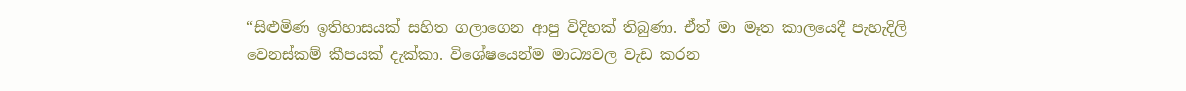“සිළුමිණ ඉතිහාසයක් සහිත ගලාගෙන ආපු විදිහක් තිබුණා. ඒත් මා මෑත කාලයෙදී පැහැදිලි වෙනස්කම් කීපයක් දැක්කා. විශේෂයෙන්ම මාධ්‍යවල වැඩ කරන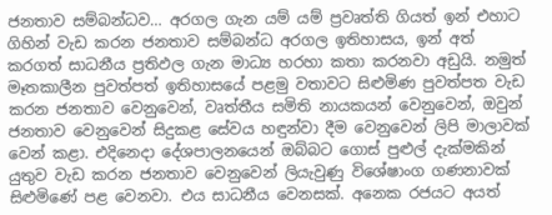ජනතාව සම්බන්ධව... අරගල ගැන යම් යම් ප්‍රවෘත්ති ගියත් ඉන් එහාට ගිහින් වැඩ කරන ජනතාව සම්බන්ධ අරගල ඉතිහාසය, ඉන් අත් කරගත් සාධනීය ප්‍රතිඵල ගැන මාධ්‍ය හරහා කතා කරනවා අඩුයි. නමුත් මෑතකාලීන පුවත්පත් ඉතිහාසයේ පළමු වතාවට සිළුමිණ පුවත්පත වැඩ කරන ජනතාව වෙනුවෙන්, වෘත්තීය සමිති නායකයන් වෙනුවෙන්, ඔවුන් ජනතාව වෙනුවෙන් සිදුකළ සේවය හඳුන්වා දීම වෙනුවෙන් ලිපි මාලාවක් වෙන් කළා. එදිනෙදා දේශපාලනයෙන් ඔබ්බට ගොස් පුළුල් දැක්මකින් යුතුව වැඩ කරන ජනතාව වෙනුවෙන් ලියැවුණු විශේෂාංග ගණනාවක් සිළුමිණේ පළ වෙනවා. එය සාධනීය වෙනසක්. අනෙක රජයට අයත්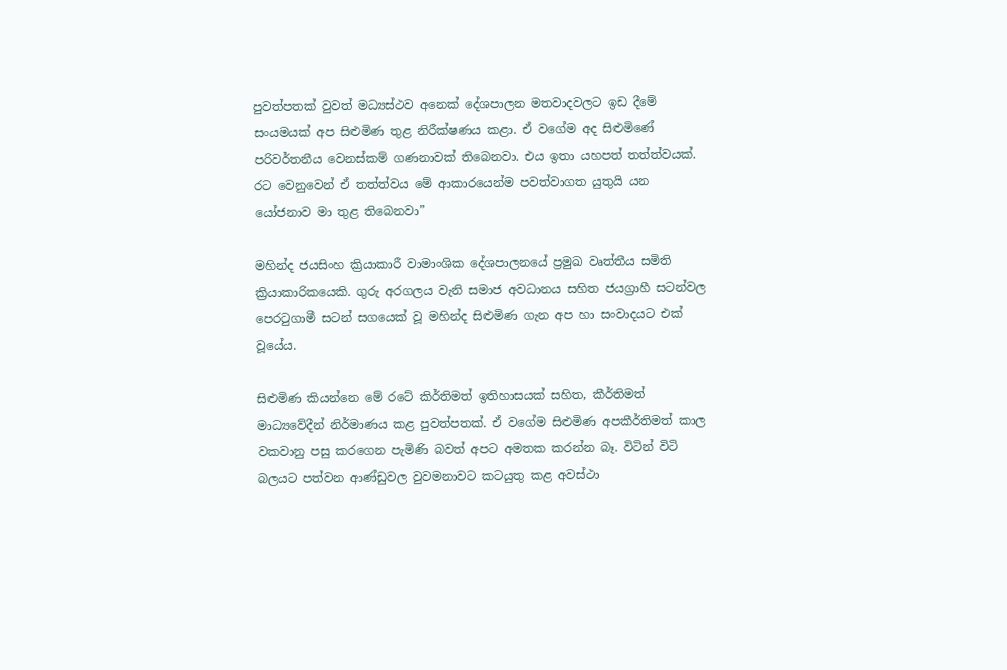පුවත්පතක් වුවත් මධ්‍යස්ථව අනෙක් දේශපාලන මතවාදවලට ඉඩ දීමේ සංයමයක් අප සිළුමිණ තුළ නිරීක්ෂණය කළා. ඒ වගේම අද සිළුමිණේ පරිවර්තනීය වෙනස්කම් ගණනාවක් තිබෙනවා. එය ඉතා යහපත් තත්ත්වයක්. රට වෙනුවෙන් ඒ තත්ත්වය මේ ආකාරයෙන්ම පවත්වාගත යුතුයි යන යෝජනාව මා තුළ තිබෙනවා”

මහින්ද ජයසිංහ ක්‍රියාකාරී වාමාංශික දේශපාලනයේ ප්‍රමුඛ වෘත්තීය සමිති ක්‍රියාකාරිකයෙකි. ගුරු අරගලය වැනි සමාජ අවධානය සහිත ජයග්‍රාහී සටන්වල පෙරටුගාමී සටන් සගයෙක් වූ මහින්ද සිළුමිණ ගැන අප හා සංවාදයට එක් වූයේය.

සිළුමිණ කියන්නෙ මේ රටේ කිර්තිමත් ඉතිහාසයක් සහිත, කීර්තිමත් මාධ්‍යවේදීන් නිර්මාණය කළ පුවත්පතක්. ඒ වගේම සිළුමිණ අපකීර්තිමත් කාල වකවානු පසු කරගෙන පැමිණි බවත් අපට අමතක කරන්න බෑ. විටින් විටි බලයට පත්වන ආණ්ඩුවල වුවමනාවට කටයුතු කළ අවස්ථා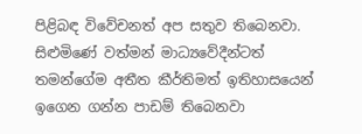පිළිබඳ විවේචනත් අප සතුව තිබෙනවා. සිළුමිණේ වත්මන් මාධ්‍යවේදීන්ටත් තමන්ගේම අතීත කීර්තිමත් ඉතිහාසයෙන් ඉගෙන ගන්න පාඩම් තිබෙනවා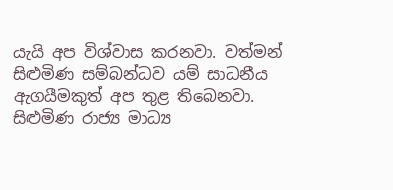යැයි අප විශ්වාස කරනවා. වත්මන් සිළුමිණ සම්බන්ධව යම් සාධනීය ඇගයීමකුත් අප තුළ තිබෙනවා. සිළුමිණ රාජ්‍ය මාධ්‍ය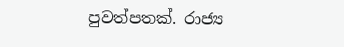පුවත්පතක්. රාජ්‍ය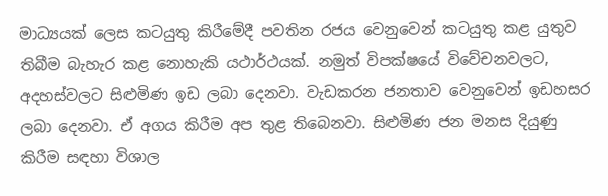මාධ්‍යයක් ලෙස කටයුතු කිරීමේදී පවතින රජය වෙනුවෙන් කටයුතු කළ යුතුව තිබීම බැහැර කළ නොහැකි යථාර්ථයක්. නමුත් විපක්ෂයේ විවේචනවලට, අදහස්වලට සිළුමිණ ඉඩ ලබා දෙනවා. වැඩකරන ජනතාව වෙනුවෙන් ඉඩහසර ලබා දෙනවා. ඒ අගය කිරීම අප තුළ තිබෙනවා. සිළුමිණ ජන මනස දියුණු කිරීම සඳහා විශාල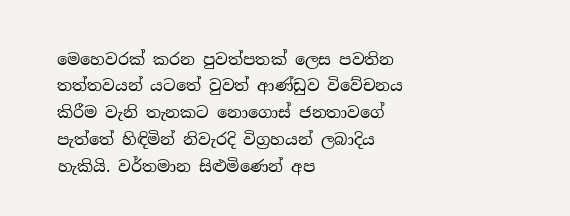මෙහෙවරක් කරන පුවත්පතක් ලෙස පවතින තත්තවයන් යටතේ වුවත් ආණ්ඩුව විවේචනය කිරීම වැනි තැනකට නොගොස් ජනතාවගේ පැත්තේ හිඳිමින් නිවැරදි විග්‍රහයන් ලබාදිය හැකියි. වර්තමාන සිළුමිණෙන් අප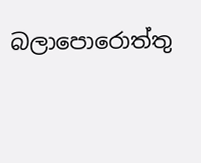බලාපොරොත්තු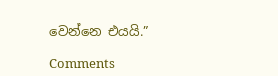වෙන්නෙ එයයි.”

Comments